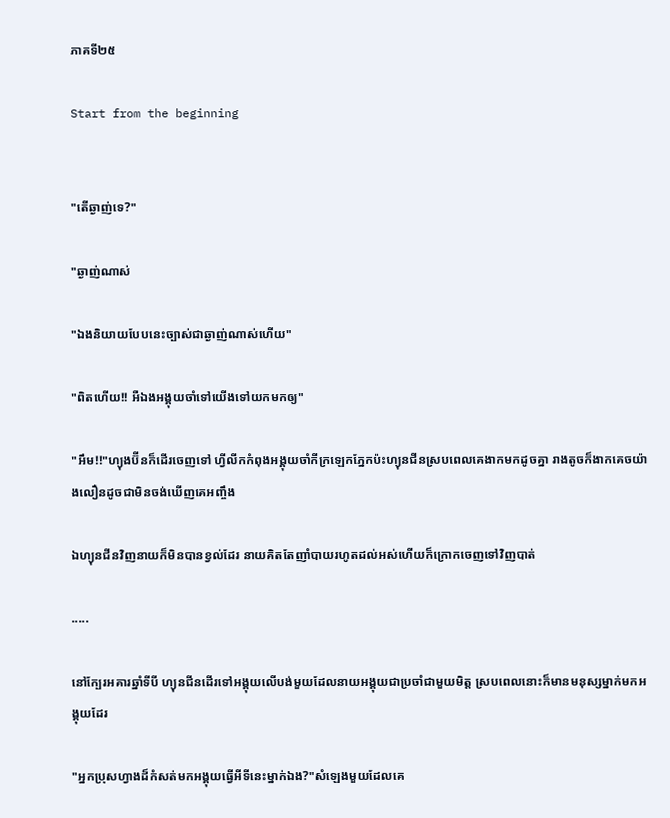ភាគទី២៥

Start from the beginning


"តើឆ្ងាញ់ទេ?"

"ឆ្ងាញ់ណាស់

"ឯងនិយាយបែបនេះច្បាស់ជាឆ្ងាញ់ណាស់ហើយ"

"ពិតហើយ!! អឺឯងអង្គុយចាំទៅយើងទៅយកមកឲ្យ"

"អឹម!!"ហ្យុងប៊ីនក៏ដើរចេញទៅ ហ្វីលីកកំពុងអង្គុយចាំកីក្រឡេកភ្នែកប៉ះហ្យុនជីនស្របពេលគេងាកមកដូចគ្នា រាងតូចក៏ងាកគេចយ៉ាងលឿនដូចជាមិនចង់ឃើញគេអញ្ចឹង

ឯហ្យុនជីនវិញនាយក៏មិនបានខ្វល់ដែរ នាយគិតតែញាំបាយរហូតដល់អស់ហើយក៏ក្រោកចេញទៅវិញបាត់

.....

នៅក្បែរអគារឆ្នាំទីបី ហ្យុនជីនដើរទៅអង្គុយលើបង់មួយដែលនាយអង្គុយជាប្រចាំជាមួយមិត្ត ស្របពេលនោះក៏មានមនុស្សម្នាក់មកអង្គុយដែរ

"អ្នកប្រុសហ្វាងដ៏កំសត់មកអង្គុយធ្វើអីទីនេះម្នាក់ឯង?"សំឡេងមួយដែលគេ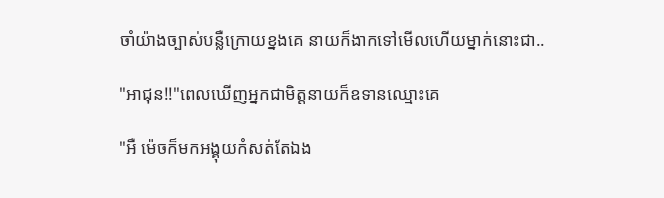ចាំយ៉ាងច្បាស់បន្លឺក្រោយខ្នងគេ នាយក៏ងាកទៅមើលហើយម្នាក់នោះជា..

"អាជុន!!"ពេលឃើញអ្នកជាមិត្តនាយក៏ឧទានឈ្មោះគេ

"អឺ ម៉េចក៏មកអង្គុយកំសត់តែឯង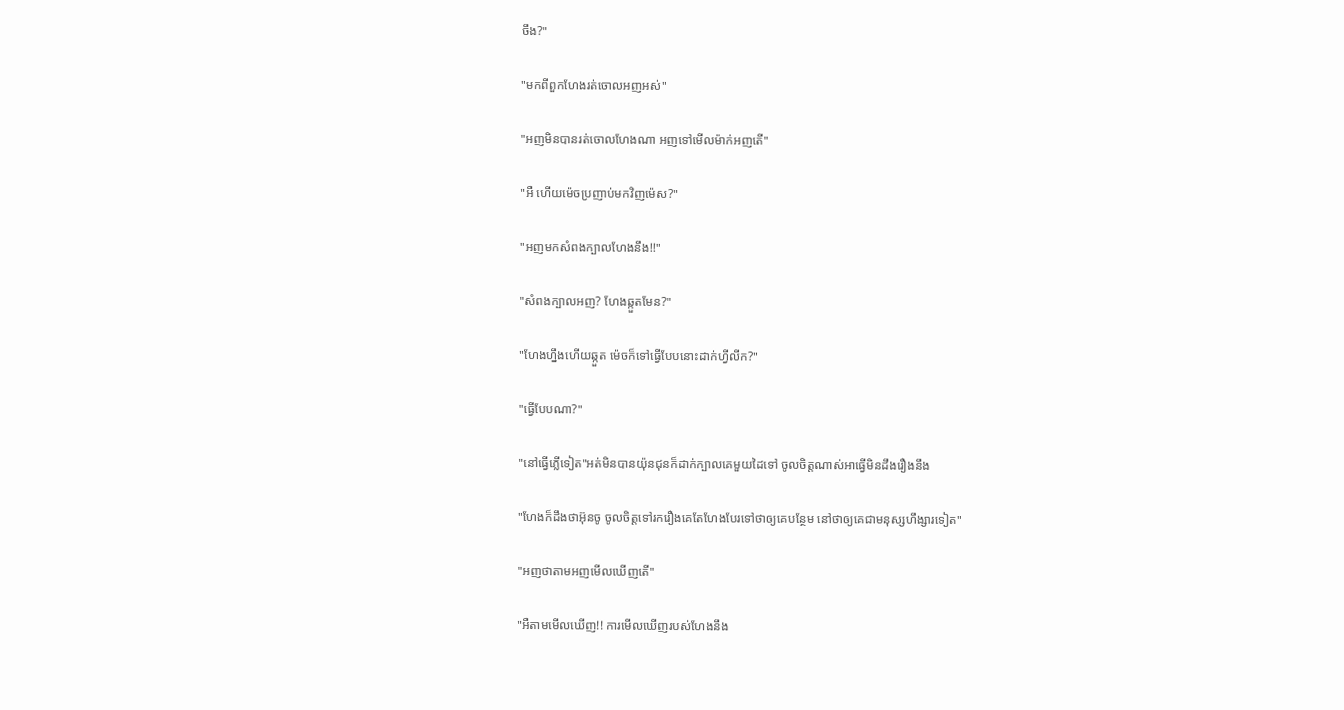ចឹង?"

"មកពីពួកហែងរត់ចោលអញអស់"

"អញមិនបានរត់ចោលហែងណា អញទៅមើលម៉ាក់អញតើ"

"អឺ ហើយម៉េចប្រញាប់មកវិញម៉េស?"

"អញមកសំពងក្បាលហែងនឹង!!"

"សំពងក្បាលអញ? ហែងឆ្កួតមែន?"

"ហែងហ្នឹងហើយឆ្កួត ម៉េចក៏ទៅធ្វើបែបនោះដាក់ហ្វីលីក?"

"ធ្វើបែបណា?"

"នៅធ្វើភ្លើទៀត"អត់មិនបានយ៉ុនជុនក៏ដាក់ក្បាលគេមួយដៃទៅ ចូលចិត្តណាស់អាធ្វើមិនដឹងរឿងនឹង

"ហែងក៏ដឹងថាអ៊ុនចូ ចូលចិត្តទៅរករឿងគេតែហែងបែរទៅថាឲ្យគេបន្ថែម នៅថាឲ្យគេជាមនុស្សហឹង្សារទៀត"

"អញថាតាមអញមើលឃើញតើ"

"អឺតាមមើលឃើញ!! ការមើលឃើញរបស់ហែងនឹង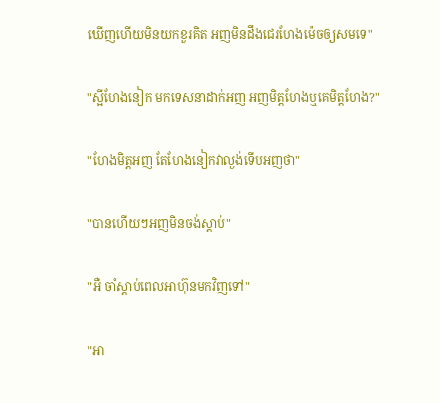ឃើញហើយមិនយកខួរគិត អញមិនដឹងជេរហែងម៉េចឲ្យសមទេ"

"ស្អីហែងនៀក មកទេសនាដាក់អញ អញមិត្តហែងឬគេមិត្តហែង?"

"ហែងមិត្តអញ តែហែងនៀកវាល្ងង់ទើបអញថា"

"បានហើយៗអញមិនចង់ស្ដាប់"

"អឺ ចាំស្ដាប់ពេលអាហ៊ុនមកវិញទៅ"

"អា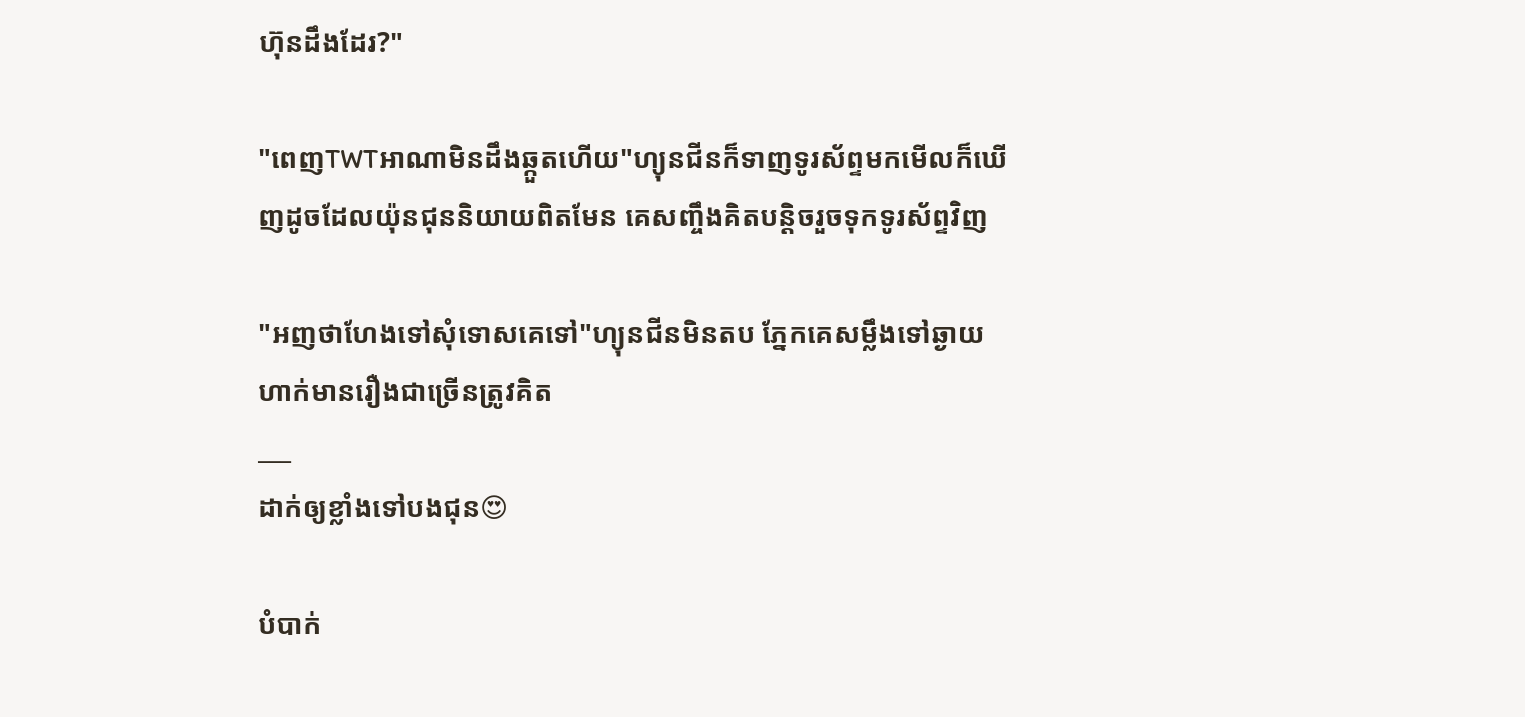ហ៊ុនដឹងដែរ?"

"ពេញTWTអាណាមិនដឹងឆ្កួតហើយ"ហ្យុនជីនក៏ទាញទូរស័ព្ទមកមើលក៏ឃើញដូចដែលយ៉ុនជុននិយាយពិតមែន គេសញ្ចឹងគិតបន្តិចរួចទុកទូរស័ព្ទវិញ

"អញថាហែងទៅសុំទោសគេទៅ"ហ្យុនជីនមិនតប ភ្នែកគេសម្លឹងទៅឆ្ងាយហាក់មានរឿងជាច្រើនត្រូវគិត
___
ដាក់ឲ្យខ្លាំងទៅបងជុន😍

បំបាក់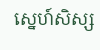ស្នេហ៍សិស្ស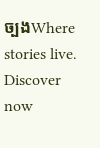ច្បងWhere stories live. Discover now